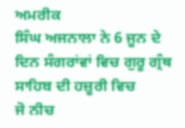ਅਮਰੀਕ
ਸਿੰਘ ਅਜਨਾਲਾ ਨੇ 6 ਜੂਨ ਦੇ ਦਿਨ ਸੰਗਰਾਂਵਾਂ ਵਿਚ ਗੁਰੂ ਗ੍ਰੰਥ ਸਾਹਿਬ ਦੀ ਹਜ਼ੂਰੀ ਵਿਚ
ਜੋ ਨੀਚ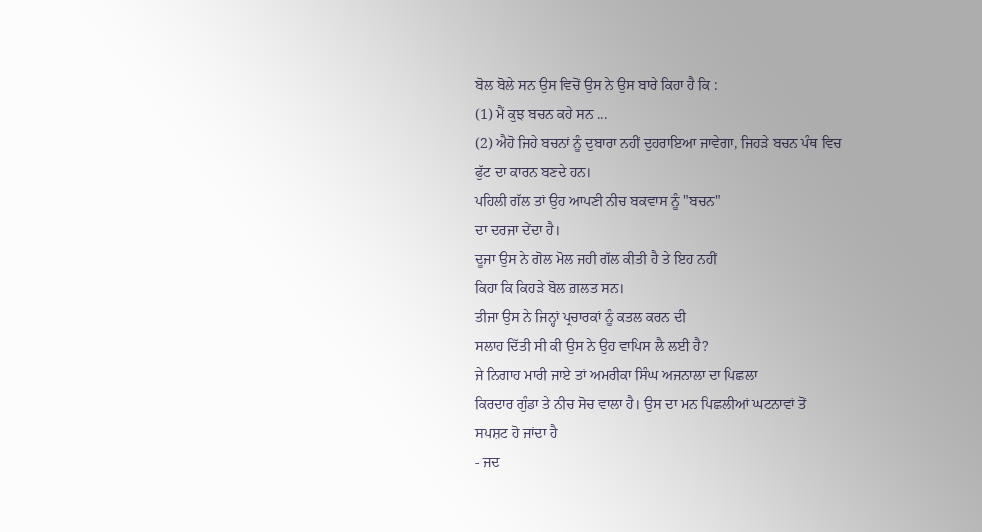ਬੋਲ ਬੋਲੇ ਸਨ ਉਸ ਵਿਚੋਂ ਉਸ ਨੇ ਉਸ ਬਾਰੇ ਕਿਹਾ ਹੈ ਕਿ :
(1) ਮੈਂ ਕੁਝ ਬਚਨ ਕਹੇ ਸਨ ...
(2) ਐਹੋ ਜਿਹੇ ਬਚਨਾਂ ਨੂੰ ਦੁਬਾਰਾ ਨਹੀਂ ਦੁਹਰਾਇਆ ਜਾਵੇਗਾ, ਜਿਹੜੇ ਬਚਨ ਪੰਥ ਵਿਚ
ਫੁੱਟ ਦਾ ਕਾਰਨ ਬਣਦੇ ਹਨ।
ਪਹਿਲੀ ਗੱਲ ਤਾਂ ਉਹ ਆਪਣੀ ਨੀਚ ਬਕਵਾਸ ਨੂੰ "ਬਚਨ"
ਦਾ ਦਰਜਾ ਦੇਂਦਾ ਹੈ।
ਦੂਜਾ ਉਸ ਨੇ ਗੋਲ ਮੋਲ ਜਹੀ ਗੱਲ ਕੀਤੀ ਹੈ ਤੇ ਇਹ ਨਹੀਂ
ਕਿਹਾ ਕਿ ਕਿਹੜੇ ਬੋਲ ਗ਼ਲਤ ਸਨ।
ਤੀਜਾ ਉਸ ਨੇ ਜਿਨ੍ਹਾਂ ਪ੍ਰਚਾਰਕਾਂ ਨੂੰ ਕਤਲ ਕਰਨ ਦੀ
ਸਲਾਹ ਦਿੱਤੀ ਸੀ ਕੀ ਉਸ ਨੇ ਉਹ ਵਾਪਿਸ ਲੈ ਲਈ ਹੈ?
ਜੇ ਨਿਗਾਹ ਮਾਰੀ ਜਾਏ ਤਾਂ ਅਮਰੀਕਾ ਸਿੰਘ ਅਜਨਾਲਾ ਦਾ ਪਿਛਲਾ
ਕਿਰਦਾਰ ਗੁੰਡਾ ਤੇ ਨੀਚ ਸੋਚ ਵਾਲਾ ਹੈ। ਉਸ ਦਾ ਮਨ ਪਿਛਲੀਆਂ ਘਟਨਾਵਾਂ ਤੋਂ
ਸਪਸ਼ਟ ਹੋ ਜਾਂਦਾ ਹੈ
- ਜਦ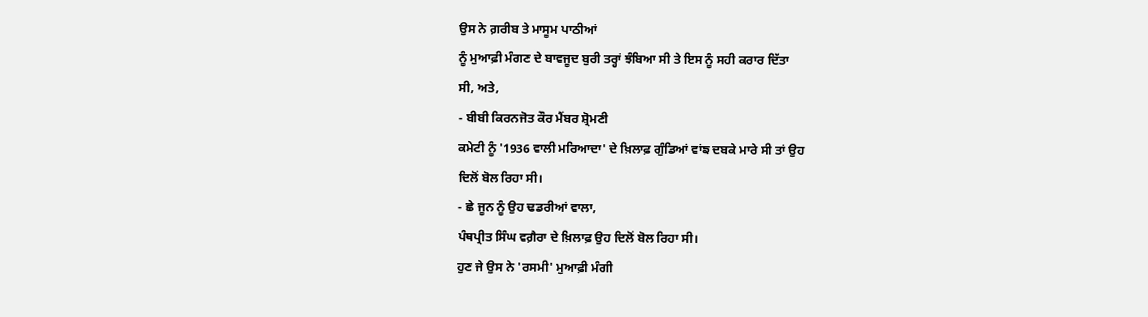ਉਸ ਨੇ ਗ਼ਰੀਬ ਤੇ ਮਾਸੂਮ ਪਾਠੀਆਂ
ਨੂੰ ਮੁਆਫ਼ੀ ਮੰਗਣ ਦੇ ਬਾਵਜੂਦ ਬੁਰੀ ਤਰ੍ਹਾਂ ਝੰਬਿਆ ਸੀ ਤੇ ਇਸ ਨੂੰ ਸਹੀ ਕਰਾਰ ਦਿੱਤਾ
ਸੀ, ਅਤੇ,
- ਬੀਬੀ ਕਿਰਨਜੋਤ ਕੌਰ ਮੈਂਬਰ ਸ਼੍ਰੋਮਣੀ
ਕਮੇਟੀ ਨੂੰ '1936 ਵਾਲੀ ਮਰਿਆਦਾ' ਦੇ ਖ਼ਿਲਾਫ਼ ਗੁੰਡਿਆਂ ਵਾਂਙ ਦਬਕੇ ਮਾਰੇ ਸੀ ਤਾਂ ਉਹ
ਦਿਲੋਂ ਬੋਲ ਰਿਹਾ ਸੀ।
- ਛੇ ਜੂਨ ਨੂੰ ਉਹ ਢਡਰੀਆਂ ਵਾਲਾ,
ਪੰਥਪ੍ਰੀਤ ਸਿੰਘ ਵਗ਼ੈਰਾ ਦੇ ਖ਼ਿਲਾਫ਼ ਉਹ ਦਿਲੋਂ ਬੋਲ ਰਿਹਾ ਸੀ।
ਹੁਣ ਜੇ ਉਸ ਨੇ 'ਰਸਮੀ' ਮੁਆਫ਼ੀ ਮੰਗੀ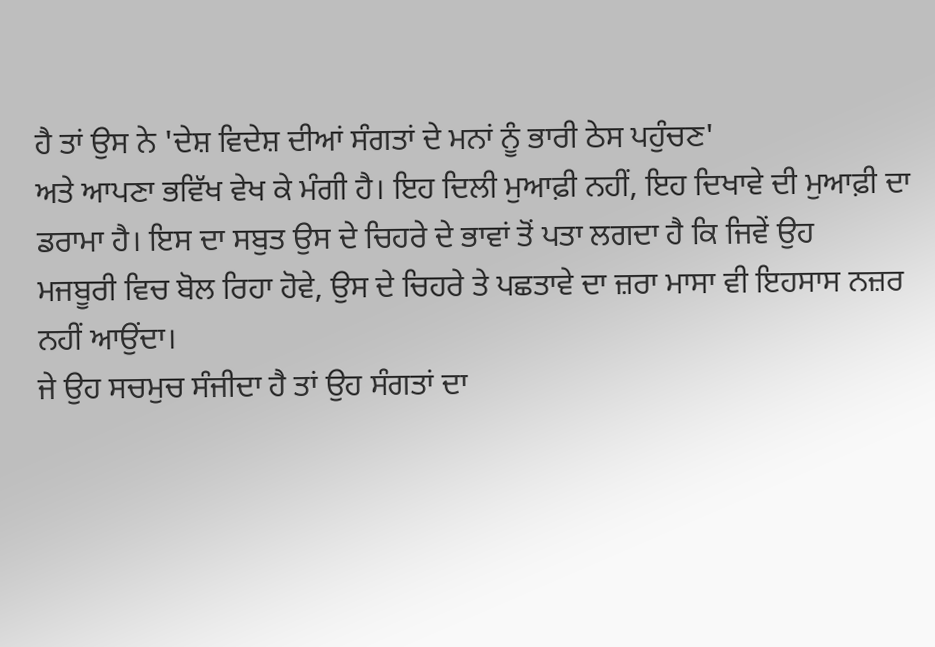ਹੈ ਤਾਂ ਉਸ ਨੇ 'ਦੇਸ਼ ਵਿਦੇਸ਼ ਦੀਆਂ ਸੰਗਤਾਂ ਦੇ ਮਨਾਂ ਨੂੰ ਭਾਰੀ ਠੇਸ ਪਹੁੰਚਣ'
ਅਤੇ ਆਪਣਾ ਭਵਿੱਖ ਵੇਖ ਕੇ ਮੰਗੀ ਹੈ। ਇਹ ਦਿਲੀ ਮੁਆਫ਼ੀ ਨਹੀਂ, ਇਹ ਦਿਖਾਵੇ ਦੀ ਮੁਆਫ਼ੀ ਦਾ
ਡਰਾਮਾ ਹੈ। ਇਸ ਦਾ ਸਬੁਤ ਉਸ ਦੇ ਚਿਹਰੇ ਦੇ ਭਾਵਾਂ ਤੋਂ ਪਤਾ ਲਗਦਾ ਹੈ ਕਿ ਜਿਵੇਂ ਉਹ
ਮਜਬੂਰੀ ਵਿਚ ਬੋਲ ਰਿਹਾ ਹੋਵੇ, ਉਸ ਦੇ ਚਿਹਰੇ ਤੇ ਪਛਤਾਵੇ ਦਾ ਜ਼ਰਾ ਮਾਸਾ ਵੀ ਇਹਸਾਸ ਨਜ਼ਰ
ਨਹੀਂ ਆਉਂਦਾ।
ਜੇ ਉਹ ਸਚਮੁਚ ਸੰਜੀਦਾ ਹੈ ਤਾਂ ਉਹ ਸੰਗਤਾਂ ਦਾ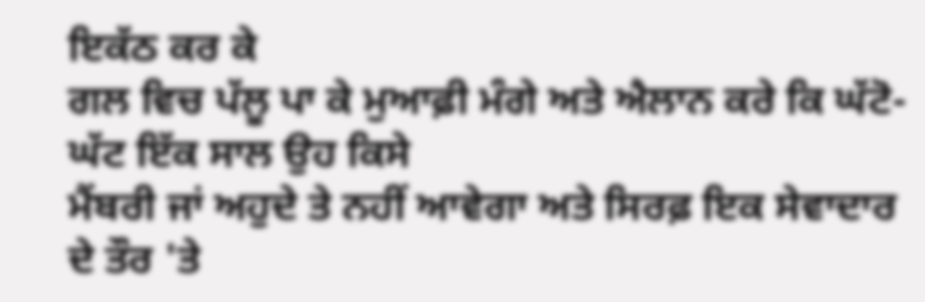ਇਕੱਠ ਕਰ ਕੇ
ਗਲ ਵਿਚ ਪੱਲੂ ਪਾ ਕੇ ਮੁਆਫ਼ੀ ਮੰਗੇ ਅਤੇ ਐਲਾਨ ਕਰੇ ਕਿ ਘੱਟੋ-ਘੱਟ ਇੱਕ ਸਾਲ ਉਹ ਕਿਸੇ
ਮੈਂਬਰੀ ਜਾਂ ਅਹੁਦੇ ਤੇ ਨਹੀਂ ਆਵੇਗਾ ਅਤੇ ਸਿਰਫ਼ ਇਕ ਸੇਵਾਦਾਰ ਦੇ ਤੌਰ 'ਤੇ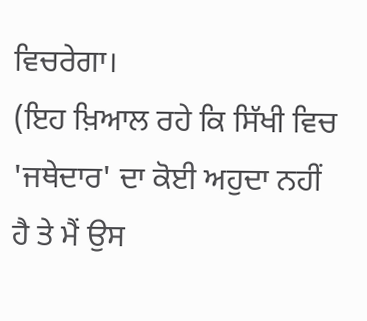ਵਿਚਰੇਗਾ।
(ਇਹ ਖ਼ਿਆਲ ਰਹੇ ਕਿ ਸਿੱਖੀ ਵਿਚ 'ਜਥੇਦਾਰ' ਦਾ ਕੋਈ ਅਹੁਦਾ ਨਹੀਂ ਹੈ ਤੇ ਮੈਂ ਉਸ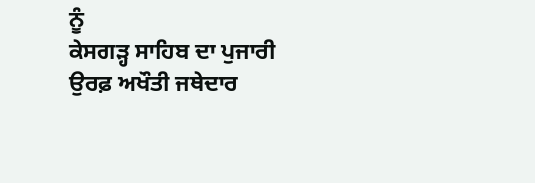ਨੂੰ
ਕੇਸਗੜ੍ਹ ਸਾਹਿਬ ਦਾ ਪੁਜਾਰੀ ਉਰਫ਼ ਅਖੌਤੀ ਜਥੇਦਾਰ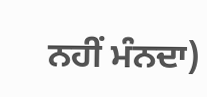ਨਹੀਂ ਮੰਨਦਾ)